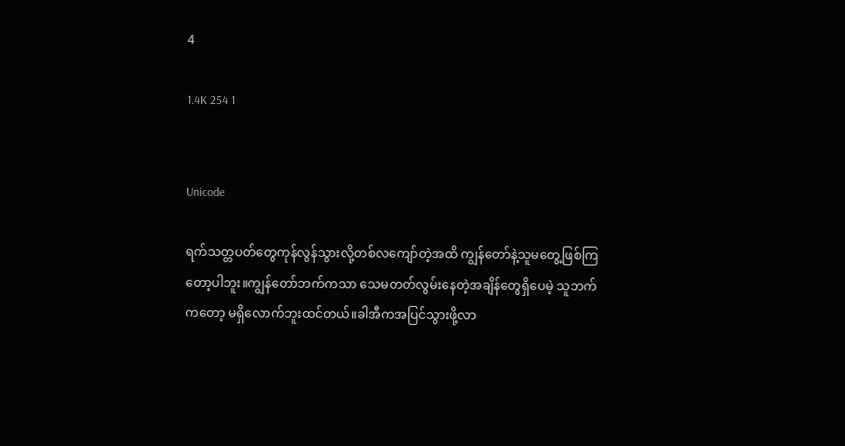4

1.4K 254 1


Unicode

ရက်သတ္တပတ်တွေကုန်လွန်သွားလို့တစ်လကျော်တဲ့အထိ ကျွန်တော်နဲ့သူမတွေ့ဖြစ်ကြတော့ပါဘူး။ကျွန်တော်ဘက်ကသာ သေမတတ်လွမ်းနေတဲ့အချိန်တွေရှိပေမဲ့ သူဘက်ကတော့ မရှိလောက်ဘူးထင်တယ်။ခါအီကအပြင်သွားဖို့လာ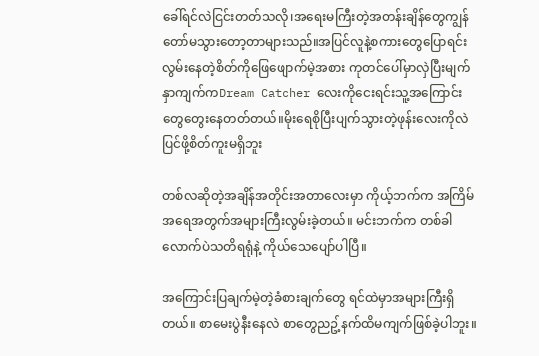ခေါ်ရင်လဲငြင်းတတ်သလို၊အရေးမကြီးတဲ့အတန်းချိန်တွေကျွန်တော်မသွားတော့တာများသည်။အပြင်လူနဲ့စကားတွေပြောရင်းလွမ်းနေတဲ့စိတ်ကိုဖြေဖျောက်မဲ့အစား ကုတင်ပေါ်မှာလှဲပြီးမျက်နှာကျက်ကDream Catcher လေးကိုငေးရင်းသူ့အကြောင်းတွေတွေးနေတတ်တယ်။မိုးရေစိုပြီးပျက်သွားတဲ့ဖုန်းလေးကိုလဲပြင်ဖို့စိတ်ကူးမရှိဘူး

တစ်လဆိုတဲ့အချိန်အတိုင်းအတာလေးမှာ ကိုယ့်ဘက်က အကြိမ်အရေအတွက်အများကြီးလွမ်းခဲ့တယ်။ မင်းဘက်က တစ်ခါလောက်ပဲသတိရရုံနဲ့ ကိုယ်သေပျော်ပါပြီ။

အကြောင်းပြချက်မဲ့တဲ့ခံစားချက်တွေ ရင်ထဲမှာအများကြီးရှိတယ်။ စာမေးပွဲနီးနေလဲ စာတွေညဥ့်နက်ထိမကျက်ဖြစ်ခဲ့ပါဘူး။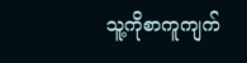သူ့ကိုစာကူကျက်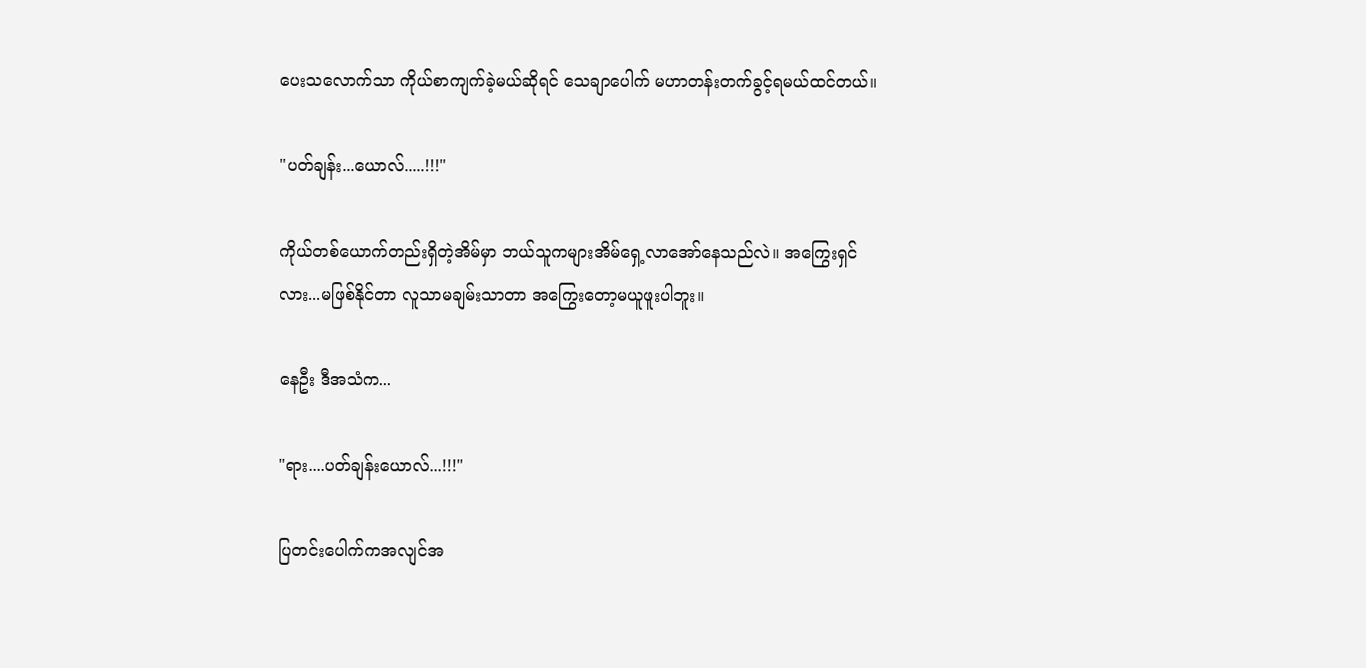ပေးသလောက်သာ ကိုယ်စာကျက်ခဲ့မယ်ဆိုရင် သေချာပေါက် မဟာတန်းတက်ခွင့်ရမယ်ထင်တယ်။

"ပတ်ချန်း...ယောလ်.....!!!"

ကိုယ်တစ်ယောက်တည်းရှိတဲ့အိမ်မှာ ဘယ်သူကများအိမ်ရှေ့လာအော်နေသည်လဲ။ အကြွေးရှင်လား...မဖြစ်နိုင်တာ လူသာမချမ်းသာတာ အကြွေးတော့မယူဖူးပါဘူး။

နေဦး ဒီအသံက...

"ရား....ပတ်ချန်းယောလ်...!!!"

ပြတင်းပေါက်ကအလျင်အ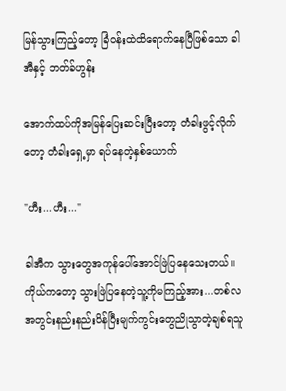မြန်သွားကြည့်တော့ ခြံဝန်းထဲထိရောက်နေပြီဖြစ်သော ခါအီနှင့် ဘတ်ခ်ဟွန်း

အောက်ထပ်ကိုအမြန်ပြေးဆင်းပြီးတော့ တံခါးဖွင့်လိုက်တော့ တံခါးရှေ့မှာ ရပ်နေတဲ့နှစ်ယောက်

"ဟီး...ဟီး..."

ခါအီက သွားတွေအကုန်ပေါ်အောင်ဖြဲပြနေသေးတယ်။ကိုယ်ကတော့ သွားဖြဲပြနေတဲ့သူ့ကိုမကြည့်အား...တစ်လအတွင်းနည်းနည်းပိန်ပြီးမျက်ကွင်းတွေညိုသွာတဲ့ချစ်ရသူ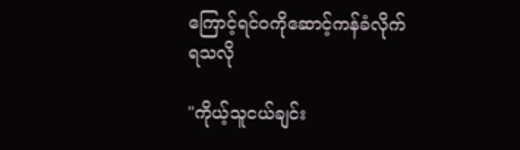ကြောင့်ရင်ဝကိုဆောင့်ကန်ခံလိုက်ရသလို

"ကိုယ့်သူငယ်ချင်း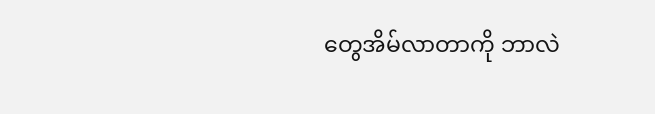တွေအိမ်လာတာကို ဘာလဲ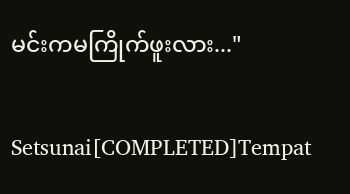မင်းကမကြိုက်ဖူးလား..."

Setsunai[COMPLETED]Tempat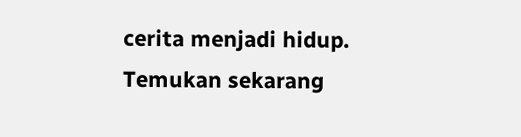cerita menjadi hidup. Temukan sekarang